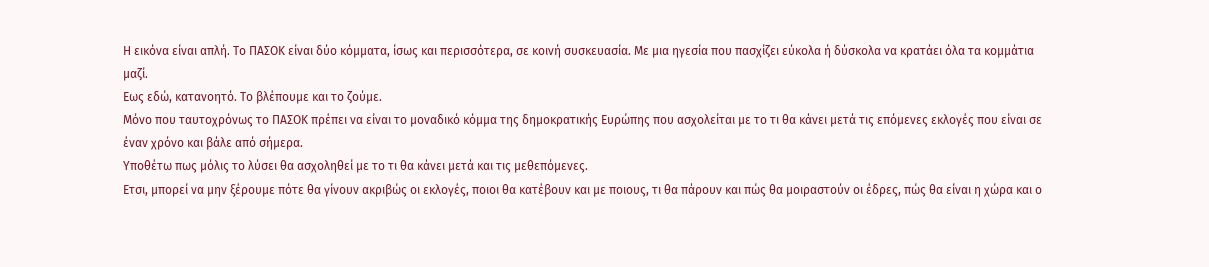Η εικόνα είναι απλή. Το ΠΑΣΟΚ είναι δύο κόμματα, ίσως και περισσότερα, σε κοινή συσκευασία. Με μια ηγεσία που πασχίζει εύκολα ή δύσκολα να κρατάει όλα τα κομμάτια μαζί.
Εως εδώ, κατανοητό. Το βλέπουμε και το ζούμε.
Μόνο που ταυτοχρόνως το ΠΑΣΟΚ πρέπει να είναι το μοναδικό κόμμα της δημοκρατικής Ευρώπης που ασχολείται με το τι θα κάνει μετά τις επόμενες εκλογές που είναι σε έναν χρόνο και βάλε από σήμερα.
Υποθέτω πως μόλις το λύσει θα ασχοληθεί με το τι θα κάνει μετά και τις μεθεπόμενες.
Ετσι, μπορεί να μην ξέρουμε πότε θα γίνουν ακριβώς οι εκλογές, ποιοι θα κατέβουν και με ποιους, τι θα πάρουν και πώς θα μοιραστούν οι έδρες, πώς θα είναι η χώρα και ο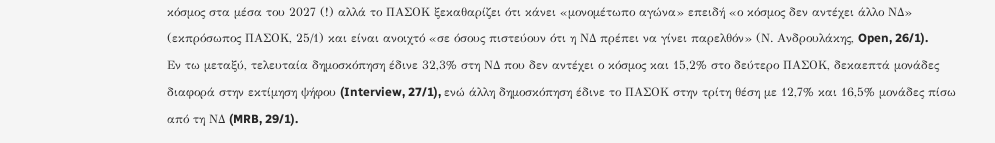κόσμος στα μέσα του 2027 (!) αλλά το ΠΑΣΟΚ ξεκαθαρίζει ότι κάνει «μονομέτωπο αγώνα» επειδή «ο κόσμος δεν αντέχει άλλο ΝΔ» (εκπρόσωπος ΠΑΣΟΚ, 25/1) και είναι ανοιχτό «σε όσους πιστεύουν ότι η ΝΔ πρέπει να γίνει παρελθόν» (Ν. Ανδρουλάκης, Open, 26/1).
Εν τω μεταξύ, τελευταία δημοσκόπηση έδινε 32,3% στη ΝΔ που δεν αντέχει ο κόσμος και 15,2% στο δεύτερο ΠΑΣΟΚ, δεκαεπτά μονάδες διαφορά στην εκτίμηση ψήφου (Interview, 27/1), ενώ άλλη δημοσκόπηση έδινε το ΠΑΣΟΚ στην τρίτη θέση με 12,7% και 16,5% μονάδες πίσω από τη ΝΔ (MRB, 29/1).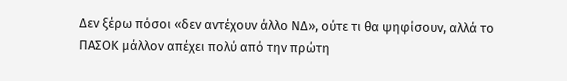Δεν ξέρω πόσοι «δεν αντέχουν άλλο ΝΔ», ούτε τι θα ψηφίσουν, αλλά το ΠΑΣΟΚ μάλλον απέχει πολύ από την πρώτη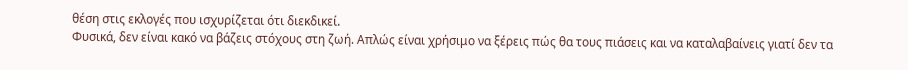θέση στις εκλογές που ισχυρίζεται ότι διεκδικεί.
Φυσικά, δεν είναι κακό να βάζεις στόχους στη ζωή. Απλώς είναι χρήσιμο να ξέρεις πώς θα τους πιάσεις και να καταλαβαίνεις γιατί δεν τα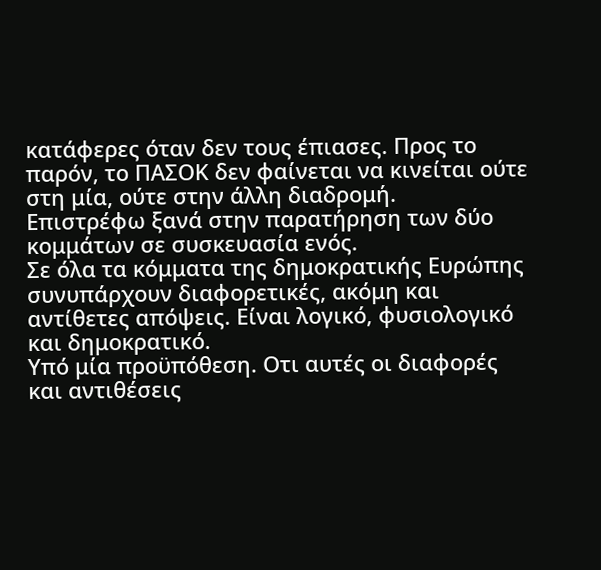κατάφερες όταν δεν τους έπιασες. Προς το παρόν, το ΠΑΣΟΚ δεν φαίνεται να κινείται ούτε στη μία, ούτε στην άλλη διαδρομή.
Επιστρέφω ξανά στην παρατήρηση των δύο κομμάτων σε συσκευασία ενός.
Σε όλα τα κόμματα της δημοκρατικής Ευρώπης συνυπάρχουν διαφορετικές, ακόμη και αντίθετες απόψεις. Είναι λογικό, φυσιολογικό και δημοκρατικό.
Υπό μία προϋπόθεση. Οτι αυτές οι διαφορές και αντιθέσεις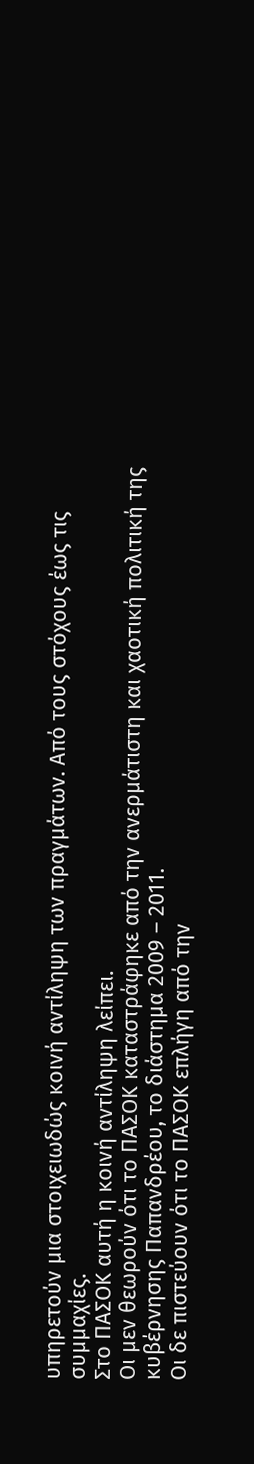υπηρετούν μια στοιχειωδώς κοινή αντίληψη των πραγμάτων. Από τους στόχους έως τις συμμαχίες.
Στο ΠΑΣΟΚ αυτή η κοινή αντίληψη λείπει.
Οι μεν θεωρούν ότι το ΠΑΣΟΚ καταστράφηκε από την ανερμάτιστη και χαοτική πολιτική της κυβέρνησης Παπανδρέου, το διάστημα 2009 – 2011.
Οι δε πιστεύουν ότι το ΠΑΣΟΚ επλήγη από την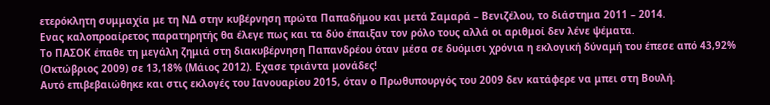ετερόκλητη συμμαχία με τη ΝΔ στην κυβέρνηση πρώτα Παπαδήμου και μετά Σαμαρά – Βενιζέλου, το διάστημα 2011 – 2014.
Ενας καλοπροαίρετος παρατηρητής θα έλεγε πως και τα δύο έπαιξαν τον ρόλο τους αλλά οι αριθμοί δεν λένε ψέματα.
Το ΠΑΣΟΚ έπαθε τη μεγάλη ζημιά στη διακυβέρνηση Παπανδρέου όταν μέσα σε δυόμισι χρόνια η εκλογική δύναμή του έπεσε από 43,92% (Οκτώβριος 2009) σε 13,18% (Μάιος 2012). Εχασε τριάντα μονάδες!
Αυτό επιβεβαιώθηκε και στις εκλογές του Ιανουαρίου 2015, όταν ο Πρωθυπουργός του 2009 δεν κατάφερε να μπει στη Βουλή.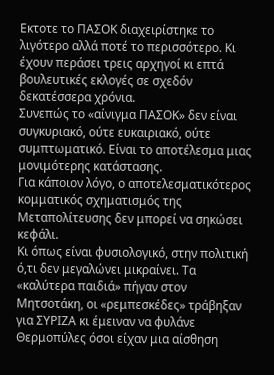Εκτοτε το ΠΑΣΟΚ διαχειρίστηκε το λιγότερο αλλά ποτέ το περισσότερο. Κι έχουν περάσει τρεις αρχηγοί κι επτά βουλευτικές εκλογές σε σχεδόν δεκατέσσερα χρόνια.
Συνεπώς το «αίνιγμα ΠΑΣΟΚ» δεν είναι συγκυριακό, ούτε ευκαιριακό, ούτε συμπτωματικό. Είναι το αποτέλεσμα μιας μονιμότερης κατάστασης.
Για κάποιον λόγο, ο αποτελεσματικότερος κομματικός σχηματισμός της Μεταπολίτευσης δεν μπορεί να σηκώσει κεφάλι.
Κι όπως είναι φυσιολογικό, στην πολιτική ό,τι δεν μεγαλώνει μικραίνει. Τα «καλύτερα παιδιά» πήγαν στον Μητσοτάκη, οι «ρεμπεσκέδες» τράβηξαν για ΣΥΡΙΖΑ κι έμειναν να φυλάνε Θερμοπύλες όσοι είχαν μια αίσθηση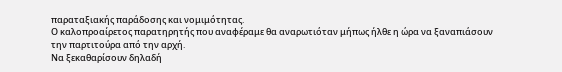παραταξιακής παράδοσης και νομιμότητας.
Ο καλοπροαίρετος παρατηρητής που αναφέραμε θα αναρωτιόταν μήπως ήλθε η ώρα να ξαναπιάσουν την παρτιτούρα από την αρχή.
Να ξεκαθαρίσουν δηλαδή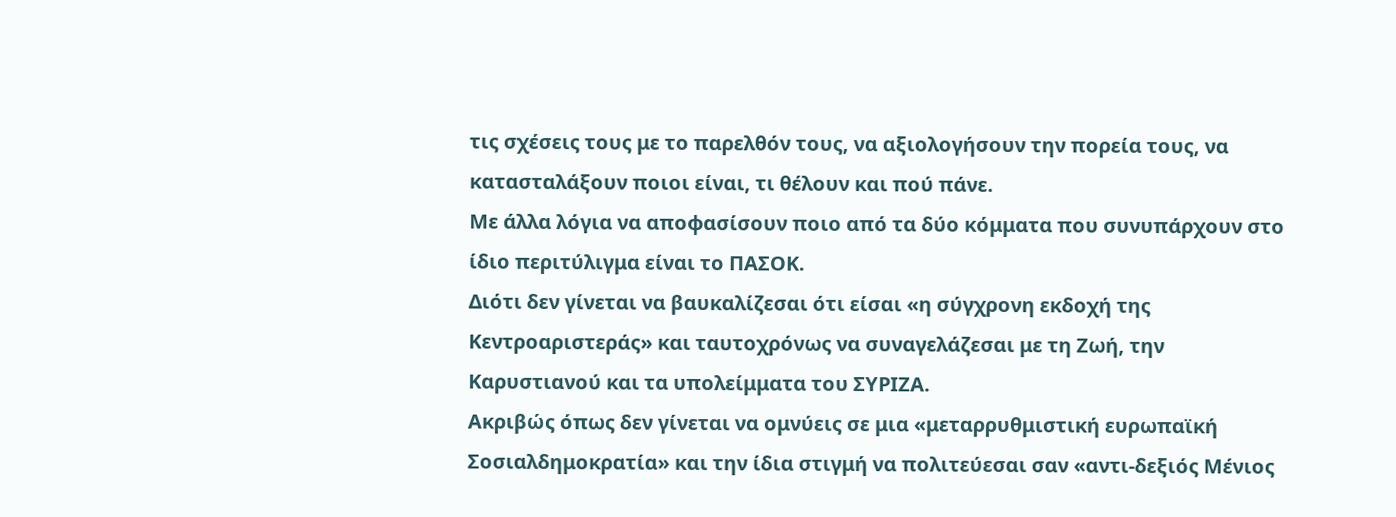τις σχέσεις τους με το παρελθόν τους, να αξιολογήσουν την πορεία τους, να κατασταλάξουν ποιοι είναι, τι θέλουν και πού πάνε.
Με άλλα λόγια να αποφασίσουν ποιο από τα δύο κόμματα που συνυπάρχουν στο ίδιο περιτύλιγμα είναι το ΠΑΣΟΚ.
Διότι δεν γίνεται να βαυκαλίζεσαι ότι είσαι «η σύγχρονη εκδοχή της Κεντροαριστεράς» και ταυτοχρόνως να συναγελάζεσαι με τη Ζωή, την Καρυστιανού και τα υπολείμματα του ΣΥΡΙΖΑ.
Ακριβώς όπως δεν γίνεται να ομνύεις σε μια «μεταρρυθμιστική ευρωπαϊκή Σοσιαλδημοκρατία» και την ίδια στιγμή να πολιτεύεσαι σαν «αντι-δεξιός Μένιος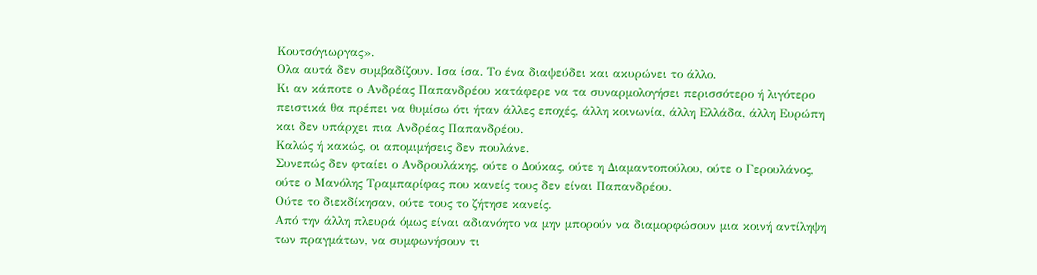Κουτσόγιωργας».
Ολα αυτά δεν συμβαδίζουν. Ισα ίσα. Το ένα διαψεύδει και ακυρώνει το άλλο.
Κι αν κάποτε ο Ανδρέας Παπανδρέου κατάφερε να τα συναρμολογήσει περισσότερο ή λιγότερο πειστικά θα πρέπει να θυμίσω ότι ήταν άλλες εποχές, άλλη κοινωνία, άλλη Ελλάδα, άλλη Ευρώπη και δεν υπάρχει πια Ανδρέας Παπανδρέου.
Καλώς ή κακώς, οι απομιμήσεις δεν πουλάνε.
Συνεπώς δεν φταίει ο Ανδρουλάκης, ούτε ο Δούκας, ούτε η Διαμαντοπούλου, ούτε ο Γερουλάνος, ούτε ο Μανόλης Τραμπαρίφας που κανείς τους δεν είναι Παπανδρέου.
Ούτε το διεκδίκησαν, ούτε τους το ζήτησε κανείς.
Από την άλλη πλευρά όμως είναι αδιανόητο να μην μπορούν να διαμορφώσουν μια κοινή αντίληψη των πραγμάτων, να συμφωνήσουν τι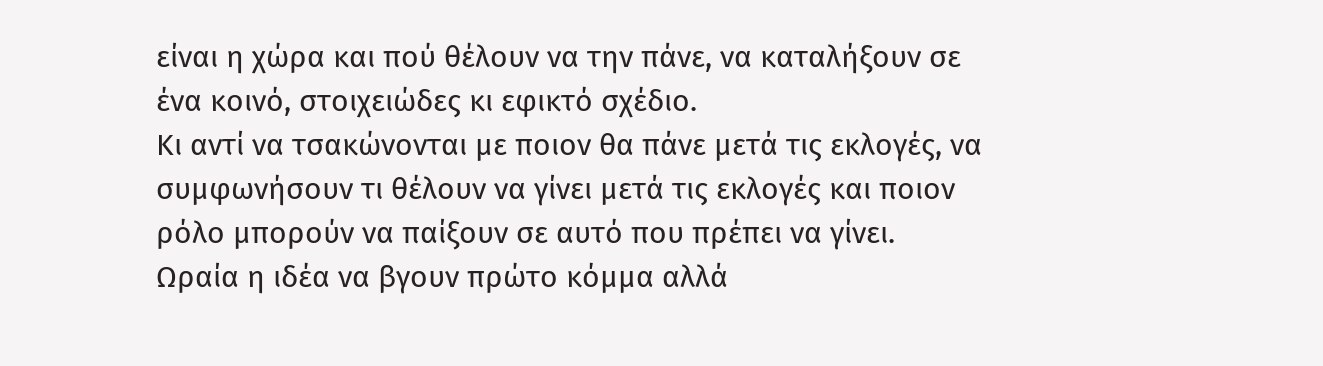είναι η χώρα και πού θέλουν να την πάνε, να καταλήξουν σε ένα κοινό, στοιχειώδες κι εφικτό σχέδιο.
Κι αντί να τσακώνονται με ποιον θα πάνε μετά τις εκλογές, να συμφωνήσουν τι θέλουν να γίνει μετά τις εκλογές και ποιον ρόλο μπορούν να παίξουν σε αυτό που πρέπει να γίνει.
Ωραία η ιδέα να βγουν πρώτο κόμμα αλλά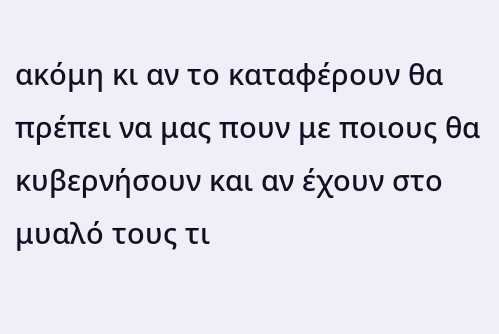ακόμη κι αν το καταφέρουν θα πρέπει να μας πουν με ποιους θα κυβερνήσουν και αν έχουν στο μυαλό τους τι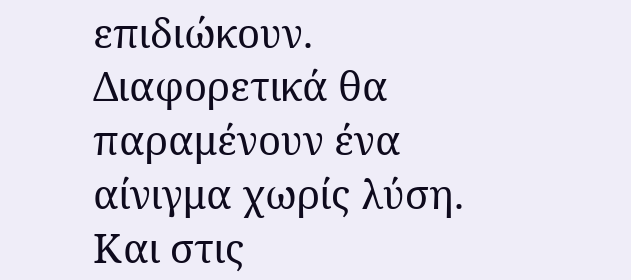επιδιώκουν.
Διαφορετικά θα παραμένουν ένα αίνιγμα χωρίς λύση.
Και στις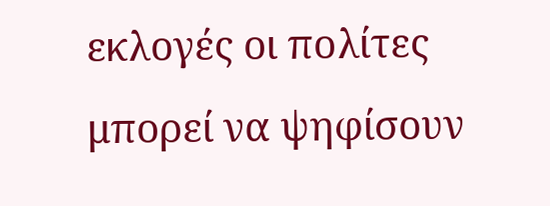εκλογές οι πολίτες μπορεί να ψηφίσουν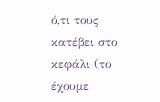ό,τι τους κατέβει στο κεφάλι (το έχουμε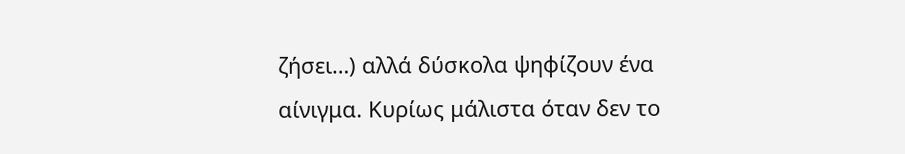ζήσει…) αλλά δύσκολα ψηφίζουν ένα αίνιγμα. Κυρίως μάλιστα όταν δεν το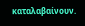καταλαβαίνουν.